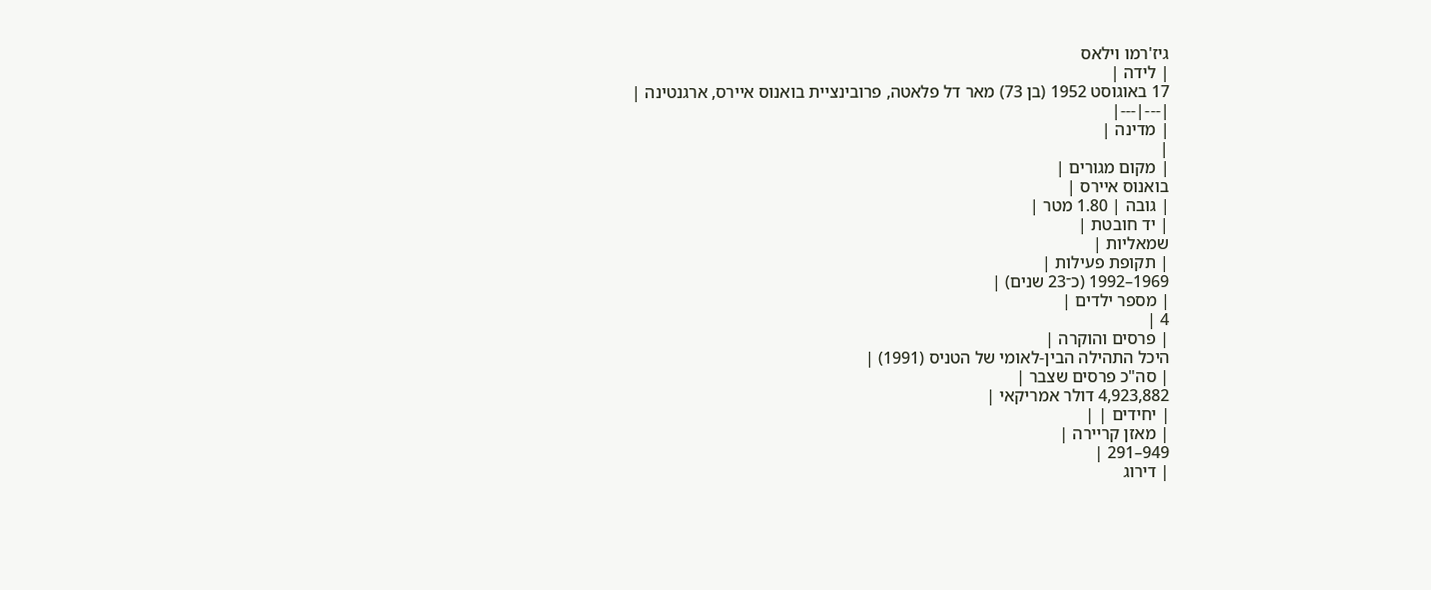גיז'רמו וילאס
| לידה |
17 באוגוסט 1952 (בן 73) מאר דל פלאטה, פרובינציית בואנוס איירס, ארגנטינה |
|---|---|
| מדינה |
|
| מקום מגורים |
בואנוס איירס |
| גובה | 1.80 מטר |
| יד חובטת |
שמאליות |
| תקופת פעילות |
1969–1992 (כ־23 שנים) |
| מספר ילדים |
4 |
| פרסים והוקרה |
היכל התהילה הבין-לאומי של הטניס (1991) |
| סה"כ פרסים שצבר |
4,923,882 דולר אמריקאי |
| יחידים | |
| מאזן קריירה |
949–291 |
| דירוג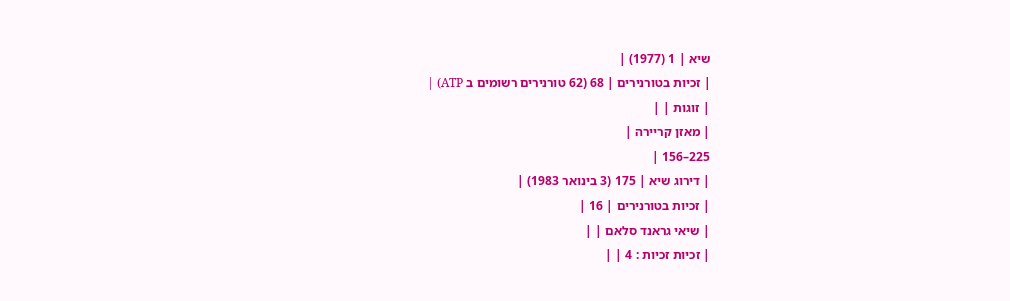שיא | 1 (1977) |
| זכיות בטורנירים | 68 (62 טורנירים רשומים ב ATP) |
| זוגות | |
| מאזן קריירה |
225–156 |
| דירוג שיא | 175 (3 בינואר 1983) |
| זכיות בטורנירים | 16 |
| שיאי גראנד סלאם | |
| זכיות זכיות : 4 | |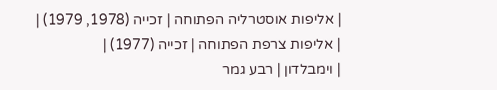| אליפות אוסטרליה הפתוחה | זכייה (1978, 1979) |
| אליפות צרפת הפתוחה | זכייה (1977) |
| וימבלדון | רבע גמר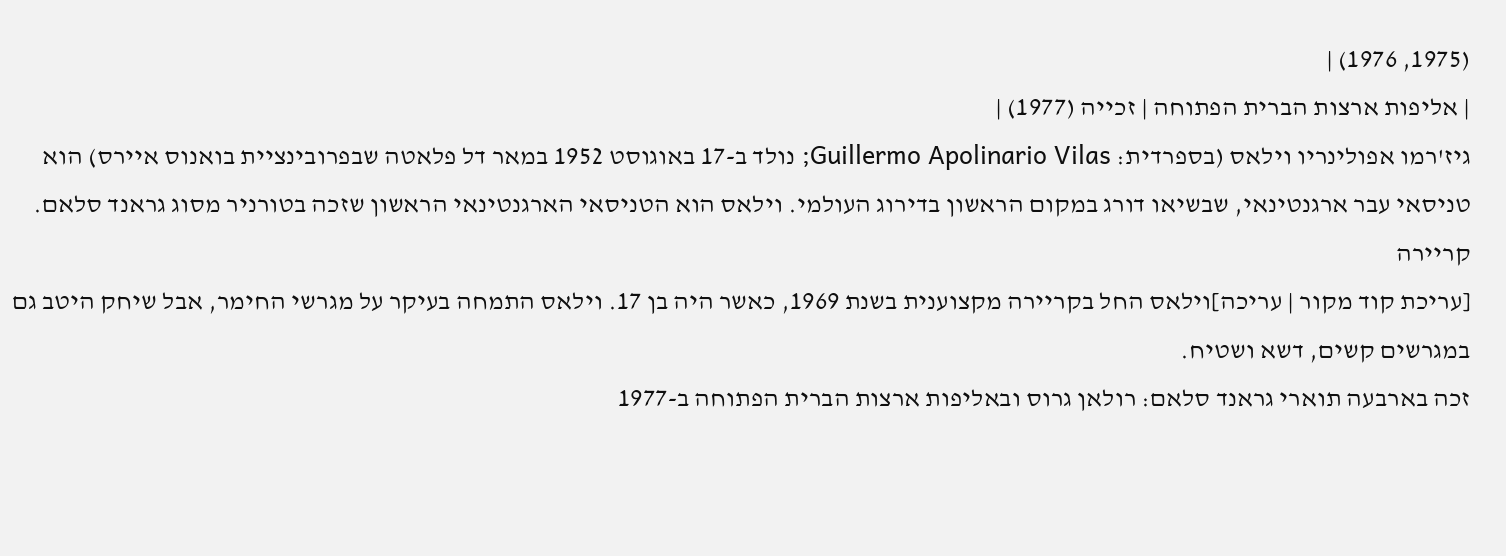(1975, 1976) |
| אליפות ארצות הברית הפתוחה | זכייה (1977) |
גיז'רמו אפולינריו וילאס (בספרדית: Guillermo Apolinario Vilas; נולד ב-17 באוגוסט 1952 במאר דל פלאטה שבפרובינציית בואנוס איירס) הוא טניסאי עבר ארגנטינאי, שבשיאו דורג במקום הראשון בדירוג העולמי. וילאס הוא הטניסאי הארגנטינאי הראשון שזכה בטורניר מסוג גראנד סלאם.
קריירה
[עריכת קוד מקור | עריכה]וילאס החל בקריירה מקצוענית בשנת 1969, כאשר היה בן 17. וילאס התמחה בעיקר על מגרשי החימר, אבל שיחק היטב גם במגרשים קשים, דשא ושטיח.
זכה בארבעה תוארי גראנד סלאם: רולאן גרוס ובאליפות ארצות הברית הפתוחה ב-1977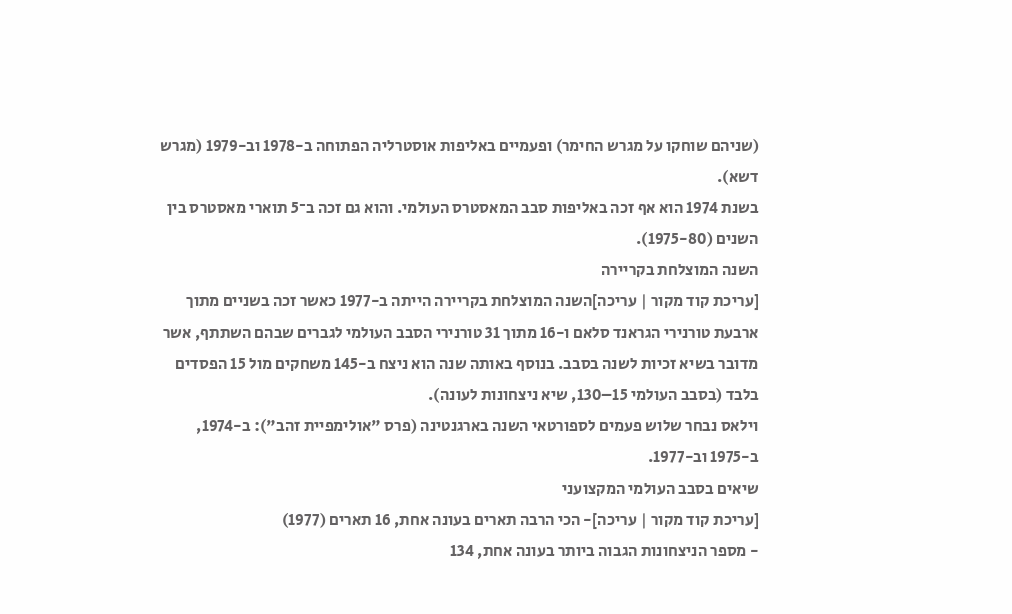(שניהם שוחקו על מגרש החימר) ופעמיים באליפות אוסטרליה הפתוחה ב-1978 וב-1979 (מגרש דשא).
בשנת 1974 הוא אף זכה באליפות סבב המאסטרס העולמי. והוא גם זכה ב־5 תוארי מאסטרס בין השנים (1975-80).
השנה המוצלחת בקריירה
[עריכת קוד מקור | עריכה]השנה המוצלחת בקריירה הייתה ב-1977 כאשר זכה בשניים מתוך ארבעת טורנירי הגראנד סלאם ו-16 מתוך 31 טורנירי הסבב העולמי לגברים שבהם השתתף, אשר מדובר בשיא זכיות לשנה בסבב. בנוסף באותה שנה הוא ניצח ב-145 משחקים מול 15 הפסדים בלבד (בסבב העולמי 15–130, שיא ניצחונות לעונה).
וילאס נבחר שלוש פעמים לספורטאי השנה בארגנטינה (פרס "אולימפיית זהב"): ב-1974, ב-1975 וב-1977.
שיאים בסבב העולמי המקצועני
[עריכת קוד מקור | עריכה]- הכי הרבה תארים בעונה אחת, 16 תארים (1977)
- מספר הניצחונות הגבוה ביותר בעונה אחת, 134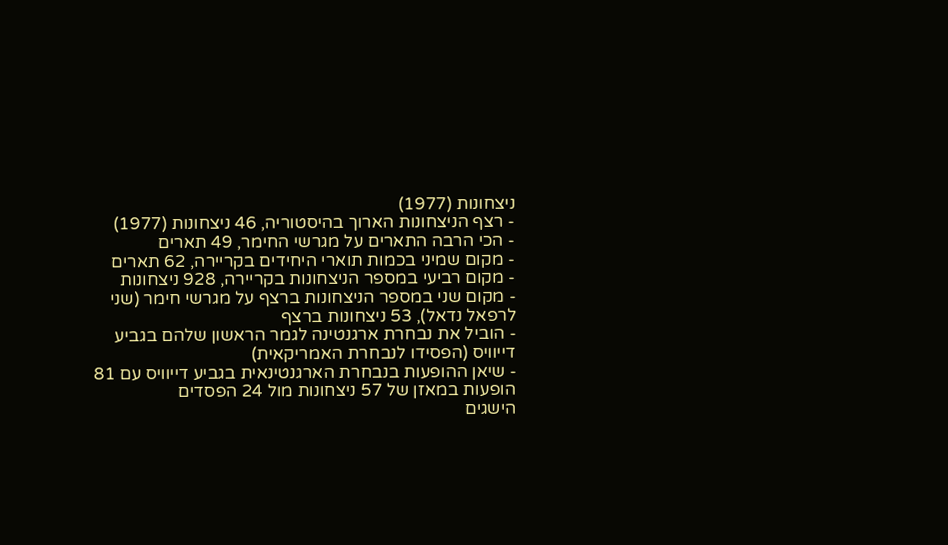ניצחונות (1977)
- רצף הניצחונות הארוך בהיסטוריה, 46 ניצחונות (1977)
- הכי הרבה התארים על מגרשי החימר, 49 תארים
- מקום שמיני בכמות תוארי היחידים בקריירה, 62 תארים
- מקום רביעי במספר הניצחונות בקריירה, 928 ניצחונות
- מקום שני במספר הניצחונות ברצף על מגרשי חימר (שני לרפאל נדאל), 53 ניצחונות ברצף
- הוביל את נבחרת ארגנטינה לגמר הראשון שלהם בגביע דייוויס (הפסידו לנבחרת האמריקאית)
- שיאן ההופעות בנבחרת הארגנטינאית בגביע דייוויס עם 81 הופעות במאזן של 57 ניצחונות מול 24 הפסדים
הישגים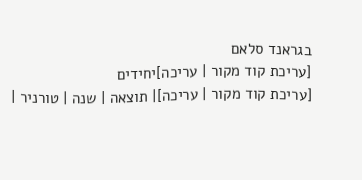בגראנד סלאם
[עריכת קוד מקור | עריכה]יחידים
[עריכת קוד מקור | עריכה]| תוצאה | שנה | טורניר |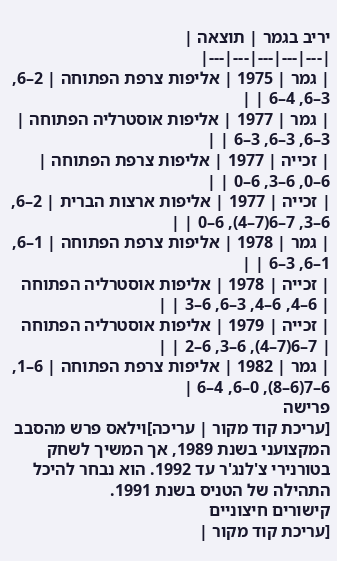יריב בגמר | תוצאה |
|---|---|---|---|---|
| גמר | 1975 | אליפות צרפת הפתוחה | 2–6, 3–6, 4–6 | |
| גמר | 1977 | אליפות אוסטרליה הפתוחה | 3–6, 3–6, 3–6 | |
| זכייה | 1977 | אליפות צרפת הפתוחה | 6–0, 6–3, 6–0 | |
| זכייה | 1977 | אליפות ארצות הברית | 2–6, 6–3, 7–6(7–4), 6–0 | |
| גמר | 1978 | אליפות צרפת הפתוחה | 1–6, 1–6, 3–6 | |
| זכייה | 1978 | אליפות אוסטרליה הפתוחה | 6–4, 6–4, 3–6, 6–3 | |
| זכייה | 1979 | אליפות אוסטרליה הפתוחה | 7–6(7–4), 6–3, 6–2 | |
| גמר | 1982 | אליפות צרפת הפתוחה | 6–1, 6–7(6–8), 0–6, 4–6 |
פרישה
[עריכת קוד מקור | עריכה]וילאס פרש מהסבב המקצועני בשנת 1989, אך המשיך לשחק בטורנירי צ'לנג'ר עד 1992. הוא נבחר להיכל התהילה של הטניס בשנת 1991.
קישורים חיצוניים
[עריכת קוד מקור |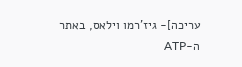עריכה]- גיז'רמו וילאס, באתר ה-ATP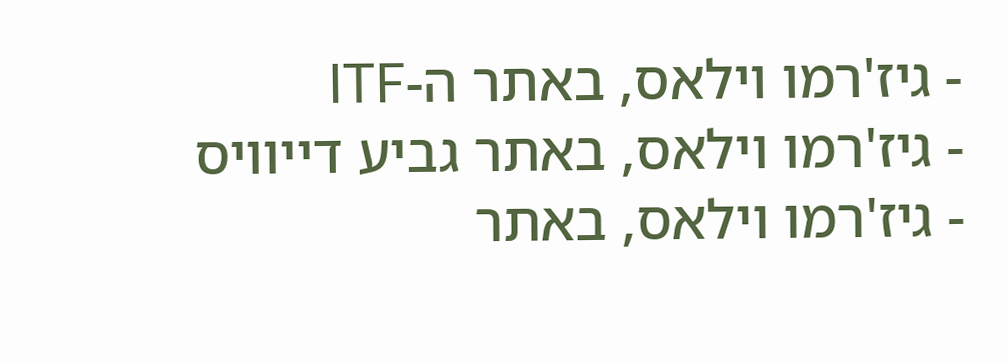- גיז'רמו וילאס, באתר ה-ITF
- גיז'רמו וילאס, באתר גביע דייוויס
- גיז'רמו וילאס, באתר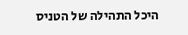היכל התהילה של הטניס